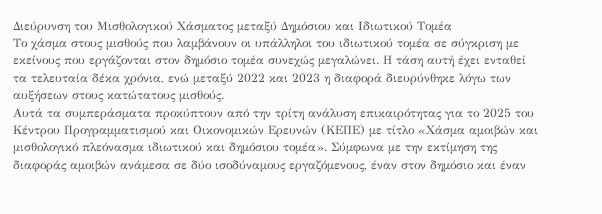Διεύρυνση του Μισθολογικού Χάσματος μεταξύ Δημόσιου και Ιδιωτικού Τομέα
Το χάσμα στους μισθούς που λαμβάνουν οι υπάλληλοι του ιδιωτικού τομέα σε σύγκριση με εκείνους που εργάζονται στον δημόσιο τομέα συνεχώς μεγαλώνει. Η τάση αυτή έχει ενταθεί τα τελευταία δέκα χρόνια, ενώ μεταξύ 2022 και 2023 η διαφορά διευρύνθηκε λόγω των αυξήσεων στους κατώτατους μισθούς.
Αυτά τα συμπεράσματα προκύπτουν από την τρίτη ανάλυση επικαιρότητας για το 2025 του Κέντρου Προγραμματισμού και Οικονομικών Ερευνών (ΚΕΠΕ) με τίτλο «Χάσμα αμοιβών και μισθολογικό πλεόνασμα ιδιωτικού και δημόσιου τομέα». Σύμφωνα με την εκτίμηση της διαφοράς αμοιβών ανάμεσα σε δύο ισοδύναμους εργαζόμενους, έναν στον δημόσιο και έναν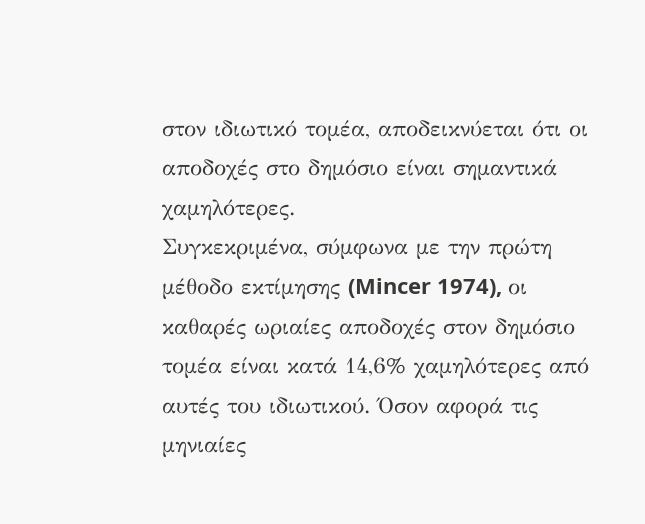στον ιδιωτικό τομέα, αποδεικνύεται ότι οι αποδοχές στο δημόσιο είναι σημαντικά χαμηλότερες.
Συγκεκριμένα, σύμφωνα με την πρώτη μέθοδο εκτίμησης (Mincer 1974), οι καθαρές ωριαίες αποδοχές στον δημόσιο τομέα είναι κατά 14,6% χαμηλότερες από αυτές του ιδιωτικού. Όσον αφορά τις μηνιαίες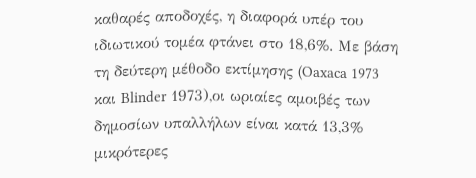καθαρές αποδοχές, η διαφορά υπέρ του ιδιωτικού τομέα φτάνει στο 18,6%. Με βάση τη δεύτερη μέθοδο εκτίμησης (Oaxaca 1973 και Blinder 1973),οι ωριαίες αμοιβές των δημοσίων υπαλλήλων είναι κατά 13,3% μικρότερες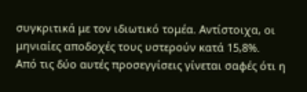συγκριτικά με τον ιδιωτικό τομέα. Αντίστοιχα, οι μηνιαίες αποδοχές τους υστερούν κατά 15,8%.
Από τις δύο αυτές προσεγγίσεις γίνεται σαφές ότι η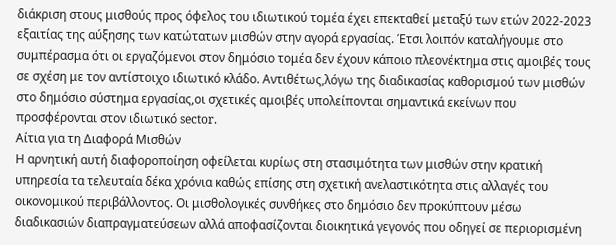διάκριση στους μισθούς προς όφελος του ιδιωτικού τομέα έχει επεκταθεί μεταξύ των ετών 2022-2023 εξαιτίας της αύξησης των κατώτατων μισθών στην αγορά εργασίας. Έτσι λοιπόν καταλήγουμε στο συμπέρασμα ότι οι εργαζόμενοι στον δημόσιο τομέα δεν έχουν κάποιο πλεονέκτημα στις αμοιβές τους σε σχέση με τον αντίστοιχο ιδιωτικό κλάδο. Αντιθέτως,λόγω της διαδικασίας καθορισμού των μισθών στο δημόσιο σύστημα εργασίας,οι σχετικές αμοιβές υπολείπονται σημαντικά εκείνων που προσφέρονται στον ιδιωτικό sector.
Aίτια για τη Διαφορά Μισθών
Η αρνητική αυτή διαφοροποίηση οφείλεται κυρίως στη στασιμότητα των μισθών στην κρατική υπηρεσία τα τελευταία δέκα χρόνια καθώς επίσης στη σχετική ανελαστικότητα στις αλλαγές του οικονομικού περιβάλλοντος. Οι μισθολογικές συνθήκες στο δημόσιο δεν προκύπτουν μέσω διαδικασιών διαπραγματεύσεων αλλά αποφασίζονται διοικητικά γεγονός που οδηγεί σε περιορισμένη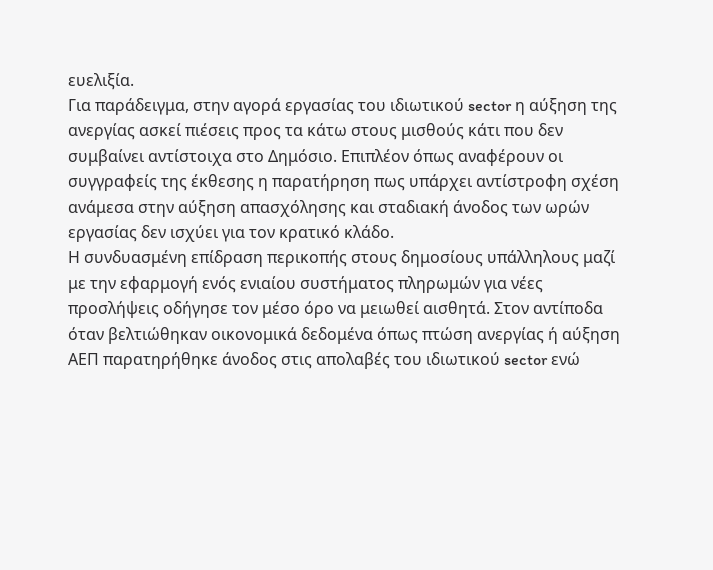ευελιξία.
Για παράδειγμα, στην αγορά εργασίας του ιδιωτικού sector η αύξηση της ανεργίας ασκεί πιέσεις προς τα κάτω στους μισθούς κάτι που δεν συμβαίνει αντίστοιχα στο Δημόσιο. Επιπλέον όπως αναφέρουν οι συγγραφείς της έκθεσης η παρατήρηση πως υπάρχει αντίστροφη σχέση ανάμεσα στην αύξηση απασχόλησης και σταδιακή άνοδος των ωρών εργασίας δεν ισχύει για τον κρατικό κλάδο.
Η συνδυασμένη επίδραση περικοπής στους δημοσίους υπάλληλους μαζί με την εφαρμογή ενός ενιαίου συστήματος πληρωμών για νέες προσλήψεις οδήγησε τον μέσο όρο να μειωθεί αισθητά. Στον αντίποδα όταν βελτιώθηκαν οικονομικά δεδομένα όπως πτώση ανεργίας ή αύξηση ΑΕΠ παρατηρήθηκε άνοδος στις απολαβές του ιδιωτικού sector ενώ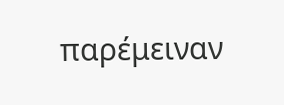παρέμειναν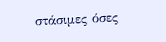στάσιμες όσες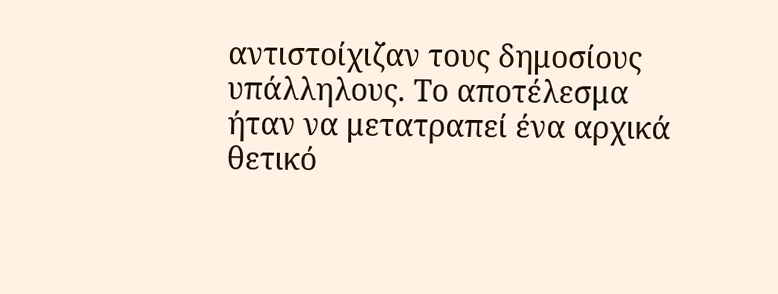αντιστοίχιζαν τους δημοσίους υπάλληλους. Το αποτέλεσμα ήταν να μετατραπεί ένα αρχικά θετικό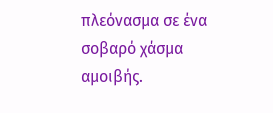πλεόνασμα σε ένα σοβαρό χάσμα αμοιβής.